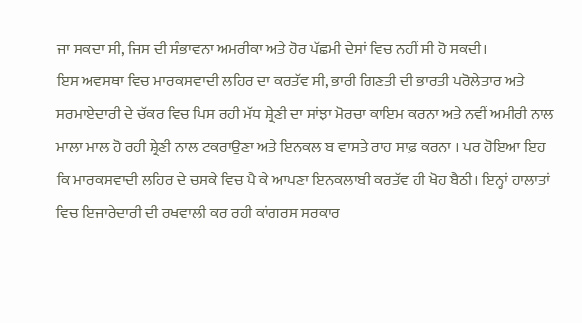ਜਾ ਸਕਦਾ ਸੀ, ਜਿਸ ਦੀ ਸੰਭਾਵਨਾ ਅਮਰੀਕਾ ਅਤੇ ਹੋਰ ਪੱਛਮੀ ਦੇਸਾਂ ਵਿਚ ਨਹੀਂ ਸੀ ਹੋ ਸਕਦੀ।
ਇਸ ਅਵਸਥਾ ਵਿਚ ਮਾਰਕਸਵਾਦੀ ਲਹਿਰ ਦਾ ਕਰਤੱਵ ਸੀ, ਭਾਰੀ ਗਿਣਤੀ ਦੀ ਭਾਰਤੀ ਪਰੋਲੇਤਾਰ ਅਤੇ ਸਰਮਾਏਦਾਰੀ ਦੇ ਚੱਕਰ ਵਿਚ ਪਿਸ ਰਹੀ ਮੱਧ ਸ਼੍ਰੇਣੀ ਦਾ ਸਾਂਝਾ ਮੋਰਚਾ ਕਾਇਮ ਕਰਨਾ ਅਤੇ ਨਵੀਂ ਅਮੀਰੀ ਨਾਲ ਮਾਲਾ ਮਾਲ ਹੋ ਰਹੀ ਸ਼੍ਰੇਣੀ ਨਾਲ ਟਕਰਾਉਣਾ ਅਤੇ ਇਨਕਲ ਬ ਵਾਸਤੇ ਰਾਹ ਸਾਫ਼ ਕਰਨਾ । ਪਰ ਹੋਇਆ ਇਹ ਕਿ ਮਾਰਕਸਵਾਦੀ ਲਹਿਰ ਦੇ ਚਸਕੇ ਵਿਚ ਪੈ ਕੇ ਆਪਣਾ ਇਨਕਲਾਬੀ ਕਰਤੱਵ ਹੀ ਖੋਹ ਬੈਠੀ। ਇਨ੍ਹਾਂ ਹਾਲਾਤਾਂ ਵਿਚ ਇਜਾਰੇਦਾਰੀ ਦੀ ਰਖਵਾਲੀ ਕਰ ਰਹੀ ਕਾਂਗਰਸ ਸਰਕਾਰ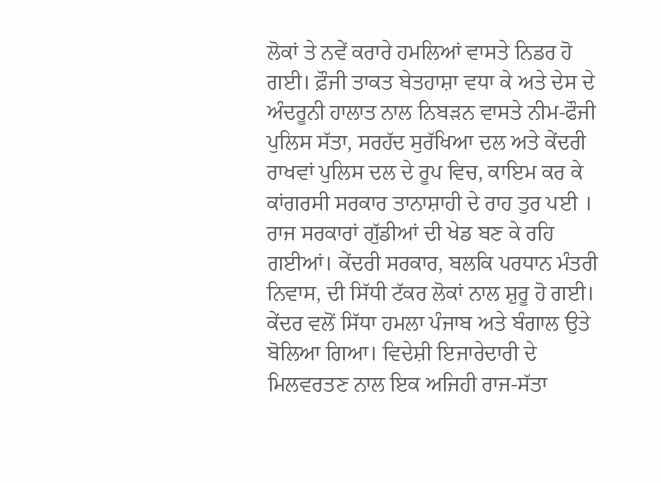ਲੋਕਾਂ ਤੇ ਨਵੇਂ ਕਰਾਰੇ ਹਮਲਿਆਂ ਵਾਸਤੇ ਨਿਡਰ ਹੋ ਗਈ। ਫ਼ੌਜੀ ਤਾਕਤ ਬੇਤਹਾਸ਼ਾ ਵਧਾ ਕੇ ਅਤੇ ਦੇਸ ਦੇ ਅੰਦਰੂਨੀ ਹਾਲਾਤ ਨਾਲ ਨਿਬੜਨ ਵਾਸਤੇ ਨੀਮ-ਫੌਜੀ ਪੁਲਿਸ ਸੱਤਾ, ਸਰਹੱਦ ਸੁਰੱਖਿਆ ਦਲ ਅਤੇ ਕੇਂਦਰੀ ਰਾਖਵਾਂ ਪੁਲਿਸ ਦਲ ਦੇ ਰੂਪ ਵਿਚ, ਕਾਇਮ ਕਰ ਕੇ ਕਾਂਗਰਸੀ ਸਰਕਾਰ ਤਾਨਾਸ਼ਾਹੀ ਦੇ ਰਾਹ ਤੁਰ ਪਈ । ਰਾਜ ਸਰਕਾਰਾਂ ਗੁੱਡੀਆਂ ਦੀ ਖੇਡ ਬਣ ਕੇ ਰਹਿ ਗਈਆਂ। ਕੇਂਦਰੀ ਸਰਕਾਰ, ਬਲਕਿ ਪਰਧਾਨ ਮੰਤਰੀ ਨਿਵਾਸ, ਦੀ ਸਿੱਧੀ ਟੱਕਰ ਲੋਕਾਂ ਨਾਲ ਸ਼ੁਰੂ ਹੋ ਗਈ। ਕੇਂਦਰ ਵਲੋਂ ਸਿੱਧਾ ਹਮਲਾ ਪੰਜਾਬ ਅਤੇ ਬੰਗਾਲ ਉਤੇ ਬੋਲਿਆ ਗਿਆ। ਵਿਦੇਸ਼ੀ ਇਜਾਰੇਦਾਰੀ ਦੇ ਮਿਲਵਰਤਣ ਨਾਲ ਇਕ ਅਜਿਹੀ ਰਾਜ-ਸੱਤਾ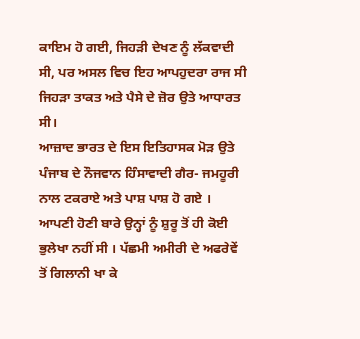ਕਾਇਮ ਹੋ ਗਈ, ਜਿਹੜੀ ਦੇਖਣ ਨੂੰ ਲੱਕਵਾਦੀ ਸੀ, ਪਰ ਅਸਲ ਵਿਚ ਇਹ ਆਪਹੁਦਰਾ ਰਾਜ ਸੀ ਜਿਹੜਾ ਤਾਕਤ ਅਤੇ ਪੈਸੇ ਦੇ ਜ਼ੋਰ ਉਤੇ ਆਧਾਰਤ ਸੀ।
ਆਜ਼ਾਦ ਭਾਰਤ ਦੇ ਇਸ ਇਤਿਹਾਸਕ ਮੋੜ ਉਤੇ ਪੰਜਾਬ ਦੇ ਨੌਜਵਾਨ ਹਿੰਸਾਵਾਦੀ ਗੈਰ- ਜਮਹੂਰੀ ਨਾਲ ਟਕਰਾਏ ਅਤੇ ਪਾਸ਼ ਪਾਸ਼ ਹੋ ਗਏ । ਆਪਣੀ ਹੋਣੀ ਬਾਰੇ ਉਨ੍ਹਾਂ ਨੂੰ ਸ਼ੁਰੂ ਤੋਂ ਹੀ ਕੋਈ ਭੁਲੇਖਾ ਨਹੀਂ ਸੀ । ਪੱਛਮੀ ਅਮੀਰੀ ਦੇ ਅਫਰੇਵੇਂ ਤੋਂ ਗਿਲਾਨੀ ਖਾ ਕੇ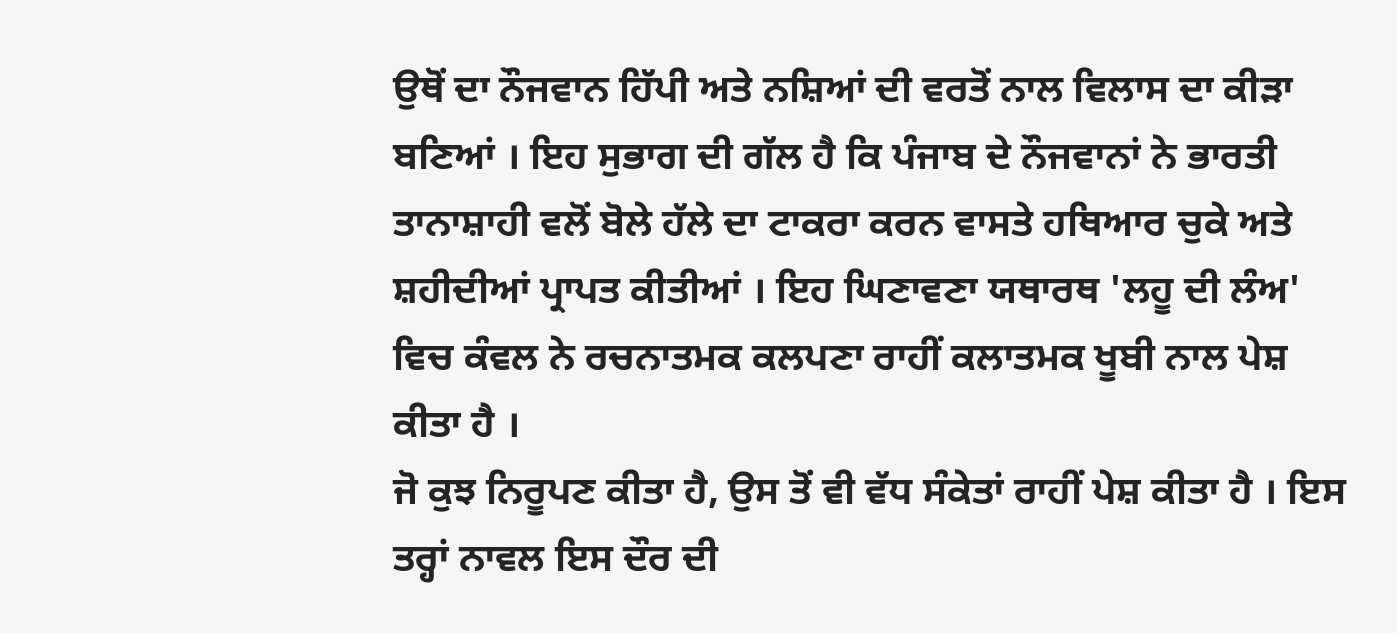ਉਥੋਂ ਦਾ ਨੌਜਵਾਨ ਹਿੱਪੀ ਅਤੇ ਨਸ਼ਿਆਂ ਦੀ ਵਰਤੋਂ ਨਾਲ ਵਿਲਾਸ ਦਾ ਕੀੜਾ ਬਣਿਆਂ । ਇਹ ਸੁਭਾਗ ਦੀ ਗੱਲ ਹੈ ਕਿ ਪੰਜਾਬ ਦੇ ਨੌਜਵਾਨਾਂ ਨੇ ਭਾਰਤੀ ਤਾਨਾਸ਼ਾਹੀ ਵਲੋਂ ਬੋਲੇ ਹੱਲੇ ਦਾ ਟਾਕਰਾ ਕਰਨ ਵਾਸਤੇ ਹਥਿਆਰ ਚੁਕੇ ਅਤੇ ਸ਼ਹੀਦੀਆਂ ਪ੍ਰਾਪਤ ਕੀਤੀਆਂ । ਇਹ ਘਿਣਾਵਣਾ ਯਥਾਰਥ 'ਲਹੂ ਦੀ ਲੰਅ' ਵਿਚ ਕੰਵਲ ਨੇ ਰਚਨਾਤਮਕ ਕਲਪਣਾ ਰਾਹੀਂ ਕਲਾਤਮਕ ਖੂਬੀ ਨਾਲ ਪੇਸ਼ ਕੀਤਾ ਹੈ ।
ਜੋ ਕੁਝ ਨਿਰੂਪਣ ਕੀਤਾ ਹੈ, ਉਸ ਤੋਂ ਵੀ ਵੱਧ ਸੰਕੇਤਾਂ ਰਾਹੀਂ ਪੇਸ਼ ਕੀਤਾ ਹੈ । ਇਸ ਤਰ੍ਹਾਂ ਨਾਵਲ ਇਸ ਦੌਰ ਦੀ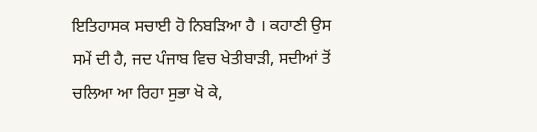ਇਤਿਹਾਸਕ ਸਚਾਈ ਹੋ ਨਿਬੜਿਆ ਹੈ । ਕਹਾਣੀ ਉਸ ਸਮੇਂ ਦੀ ਹੈ, ਜਦ ਪੰਜਾਬ ਵਿਚ ਖੇਤੀਬਾੜੀ, ਸਦੀਆਂ ਤੋਂ ਚਲਿਆ ਆ ਰਿਹਾ ਸੁਭਾ ਖੋ ਕੇ,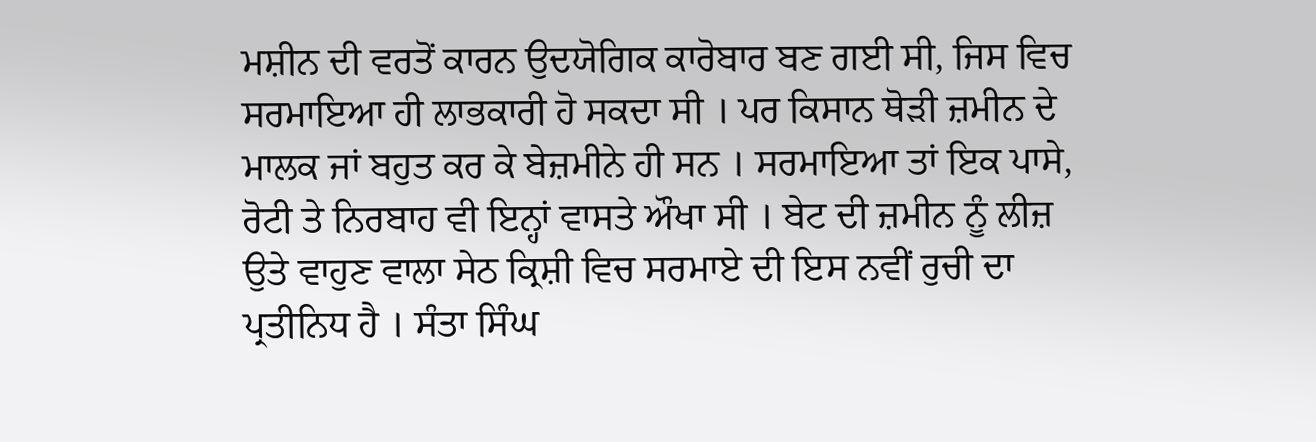ਮਸ਼ੀਨ ਦੀ ਵਰਤੋਂ ਕਾਰਨ ਉਦਯੋਗਿਕ ਕਾਰੋਬਾਰ ਬਣ ਗਈ ਸੀ, ਜਿਸ ਵਿਚ ਸਰਮਾਇਆ ਹੀ ਲਾਭਕਾਰੀ ਹੋ ਸਕਦਾ ਸੀ । ਪਰ ਕਿਸਾਨ ਥੋੜੀ ਜ਼ਮੀਨ ਦੇ ਮਾਲਕ ਜਾਂ ਬਹੁਤ ਕਰ ਕੇ ਬੇਜ਼ਮੀਨੇ ਹੀ ਸਨ । ਸਰਮਾਇਆ ਤਾਂ ਇਕ ਪਾਸੇ, ਰੋਟੀ ਤੇ ਨਿਰਬਾਹ ਵੀ ਇਨ੍ਹਾਂ ਵਾਸਤੇ ਔਖਾ ਸੀ । ਬੇਟ ਦੀ ਜ਼ਮੀਨ ਨੂੰ ਲੀਜ਼ ਉਤੇ ਵਾਹੁਣ ਵਾਲਾ ਸੇਠ ਕ੍ਰਿਸ਼ੀ ਵਿਚ ਸਰਮਾਏ ਦੀ ਇਸ ਨਵੀਂ ਰੁਚੀ ਦਾ ਪ੍ਰਤੀਨਿਧ ਹੈ । ਸੰਤਾ ਸਿੰਘ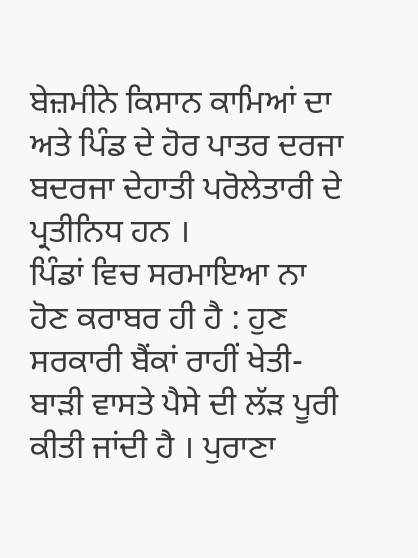ਬੇਜ਼ਮੀਨੇ ਕਿਸਾਨ ਕਾਮਿਆਂ ਦਾ ਅਤੇ ਪਿੰਡ ਦੇ ਹੋਰ ਪਾਤਰ ਦਰਜਾ ਬਦਰਜਾ ਦੇਹਾਤੀ ਪਰੋਲੇਤਾਰੀ ਦੇ ਪ੍ਰਤੀਨਿਧ ਹਨ ।
ਪਿੰਡਾਂ ਵਿਚ ਸਰਮਾਇਆ ਨਾ ਹੋਣ ਕਰਾਬਰ ਹੀ ਹੈ : ਹੁਣ ਸਰਕਾਰੀ ਬੈਂਕਾਂ ਰਾਹੀਂ ਖੇਤੀ- ਬਾੜੀ ਵਾਸਤੇ ਪੈਸੇ ਦੀ ਲੱੜ ਪੂਰੀ ਕੀਤੀ ਜਾਂਦੀ ਹੈ । ਪੁਰਾਣਾ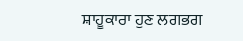ਸ਼ਾਹੂਕਾਰਾ ਹੁਣ ਲਗਭਗ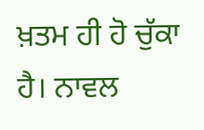ਖ਼ਤਮ ਹੀ ਹੋ ਚੁੱਕਾ ਹੈ। ਨਾਵਲ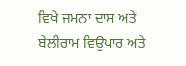ਵਿਖੇ ਜਮਨਾ ਦਾਸ ਅਤੇ ਬੇਲੀਰਾਮ ਵਿਉਪਾਰ ਅਤੇ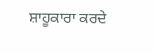ਸ਼ਾਹੂਕਾਰਾ ਕਰਦੇ